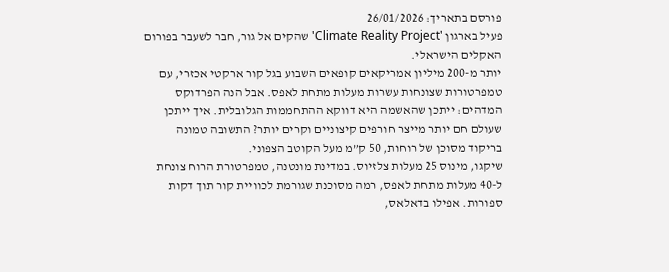פורסם בתאריך: 26/01/2026
פעיל בארגון 'Climate Reality Project' שהקים אל גור, חבר לשעבר בפורום האקלים הישראלי.
יותר מ-200 מיליון אמריקאים קופאים השבוע בגל קור ארקטי אכזרי, עם טמפרטורות שצונחות עשרות מעלות מתחת לאפס. אבל הנה הפרדוקס המדהים: ייתכן שהאשמה היא דווקא ההתחממות הגלובלית. איך ייתכן שעולם חם יותר מייצר חורפים קיצוניים וקרים יותר? התשובה טמונה בריקוד מסוכן של רוחות, 50 ק”מ מעל הקוטב הצפוני.
שיקגו, מינוס 25 מעלות צלזיוס. במדינת מונטנה, טמפרטורת הרוח צונחת ל-40 מעלות מתחת לאפס, רמה מסוכנת שגורמת לכוויית קור תוך דקות ספורות. אפילו בדאלאס,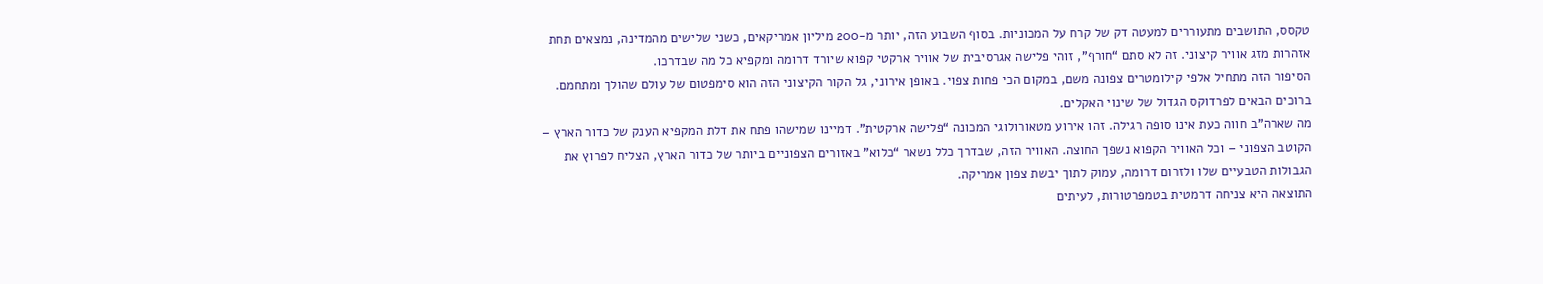טקסס, התושבים מתעוררים למעטה דק של קרח על המכוניות. בסוף השבוע הזה, יותר מ-200 מיליון אמריקאים, כשני שלישים מהמדינה, נמצאים תחת אזהרות מזג אוויר קיצוני. זה לא סתם “חורף”, זוהי פלישה אגרסיבית של אוויר ארקטי קפוא שיורד דרומה ומקפיא כל מה שבדרכו.
הסיפור הזה מתחיל אלפי קילומטרים צפונה משם, במקום הכי פחות צפוי. באופן אירוני, גל הקור הקיצוני הזה הוא סימפטום של עולם שהולך ומתחמם. ברוכים הבאים לפרדוקס הגדול של שינוי האקלים.
מה שארה”ב חווה כעת אינו סופה רגילה. זהו אירוע מטאורולוגי המכונה “פלישה ארקטית”. דמיינו שמישהו פתח את דלת המקפיא הענק של כדור הארץ – הקוטב הצפוני – וכל האוויר הקפוא נשפך החוצה. האוויר הזה, שבדרך כלל נשאר “כלוא” באזורים הצפוניים ביותר של כדור הארץ, הצליח לפרוץ את הגבולות הטבעיים שלו ולזרום דרומה, עמוק לתוך יבשת צפון אמריקה.
התוצאה היא צניחה דרמטית בטמפרטורות, לעיתים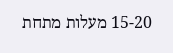15-20 מעלות מתחת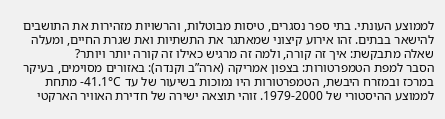לממוצע העונתי. בתי ספר נסגרים, טיסות מבוטלות, והרשויות מזהירות את התושבים להישאר בבתים. זהו אירוע קיצוני שמאתגר את התשתיות ואת שגרת החיים, ומעלה שאלה מתבקשת: איך זה קורה, ולמה זה מרגיש כאילו זה קורה יותר ויותר?
הסבר למפת הטמפרטורות: בצפון אמריקה (ארה”ב וקנדה): באזורים מסוימים, בעיקר במרכז ובמזרח היבשת, הטמפרטורות היו נמוכות בשיעור של עד 41.1°C- מתחת לממוצע ההיסטורי של 1979-2000. זוהי תוצאה ישירה של חדירת האוויר הארקטי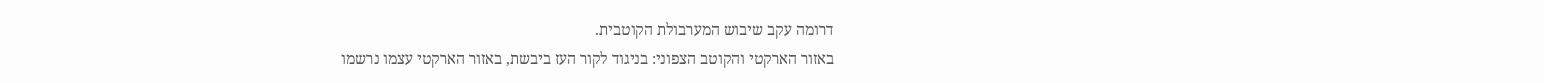דרומה עקב שיבוש המערבולת הקוטבית.
באזור הארקטי והקוטב הצפוני: בניגוד לקור העז ביבשת, באזור הארקטי עצמו נרשמו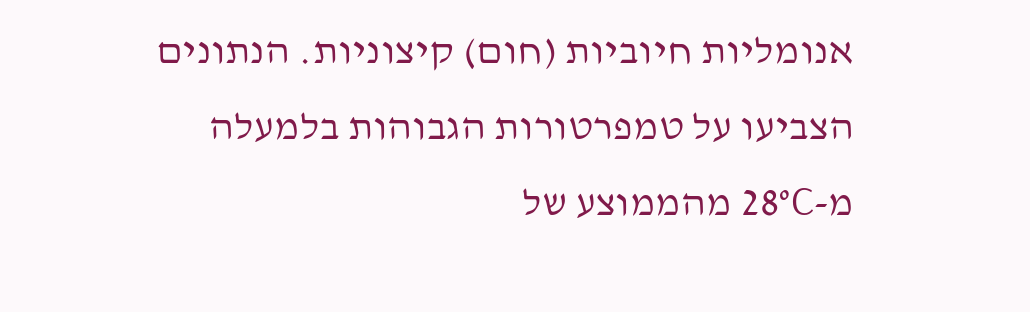אנומליות חיוביות (חום) קיצוניות. הנתונים הצביעו על טמפרטורות הגבוהות בלמעלה מ-28°C מהממוצע של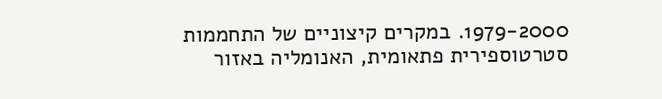1979-2000. במקרים קיצוניים של התחממות סטרטוספירית פתאומית, האנומליה באזור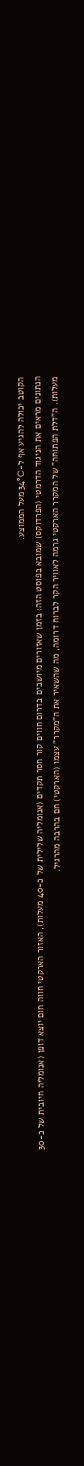הקוטב יכולה להגיע אף ל-34°C מעל הממוצע.
הנתונים מראים את הניגוד הדרמטי (הפרדוקס) שמובא בפוסט הזה: בזמן שאזורים מיושבים בדרום חווים קור חסר תקדים (אנומליה שלילית של כ-40 מעלות), האזור הארקטי חווה חום יוצא דופן (אנומליה חיובית של כ-30 מעלות). ה”דלת הפתוחה” של המקרר הארקטי גרמה לאוויר הקר לברוח דרומה, מה שהשאיר את ה”מקרר” עצמו (הארקטי) חם בהרבה מהרגיל.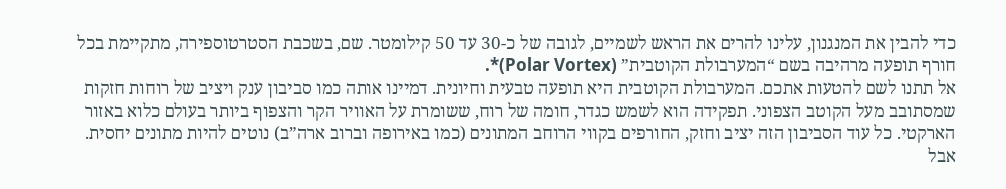כדי להבין את המנגנון, עלינו להרים את הראש לשמיים, לגובה של כ-30 עד 50 קילומטר. שם, בשכבת הסטרטוספירה, מתקיימת בכל חורף תופעה מרהיבה בשם “המערבולת הקוטבית” (Polar Vortex)*.
אל תתנו לשם להטעות אתכם. המערבולת הקוטבית היא תופעה טבעית וחיונית. דמיינו אותה כמו סביבון ענק ויציב של רוחות חזקות שמסתובב מעל הקוטב הצפוני. תפקידה הוא לשמש כגדר, חומה של רוח, ששומרת על האוויר הקר והצפוף ביותר בעולם כלוא באזור הארקטי. כל עוד הסביבון הזה יציב וחזק, החורפים בקווי הרוחב המתונים (כמו באירופה וברוב ארה”ב) נוטים להיות מתונים יחסית.
אבל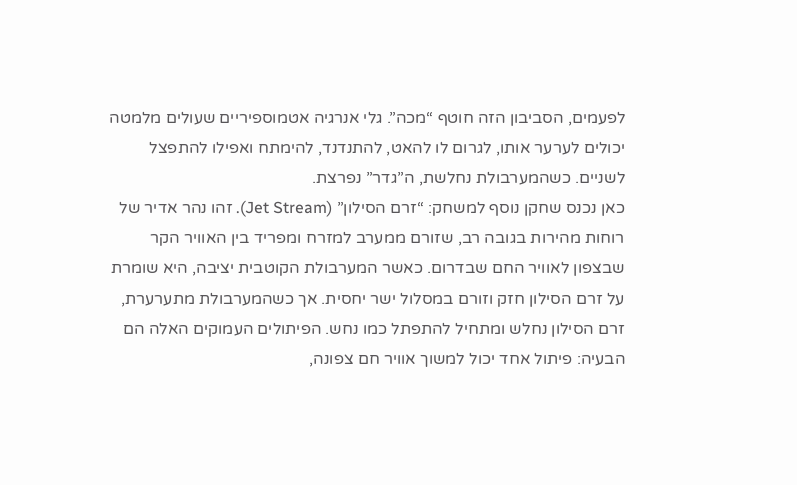לפעמים, הסביבון הזה חוטף “מכה”. גלי אנרגיה אטמוספיריים שעולים מלמטה יכולים לערער אותו, לגרום לו להאט, להתנדנד, להימתח ואפילו להתפצל לשניים. כשהמערבולת נחלשת, ה”גדר” נפרצת.
כאן נכנס שחקן נוסף למשחק: “זרם הסילון” (Jet Stream). זהו נהר אדיר של רוחות מהירות בגובה רב, שזורם ממערב למזרח ומפריד בין האוויר הקר שבצפון לאוויר החם שבדרום. כאשר המערבולת הקוטבית יציבה, היא שומרת על זרם הסילון חזק וזורם במסלול ישר יחסית. אך כשהמערבולת מתערערת, זרם הסילון נחלש ומתחיל להתפתל כמו נחש. הפיתולים העמוקים האלה הם הבעיה: פיתול אחד יכול למשוך אוויר חם צפונה,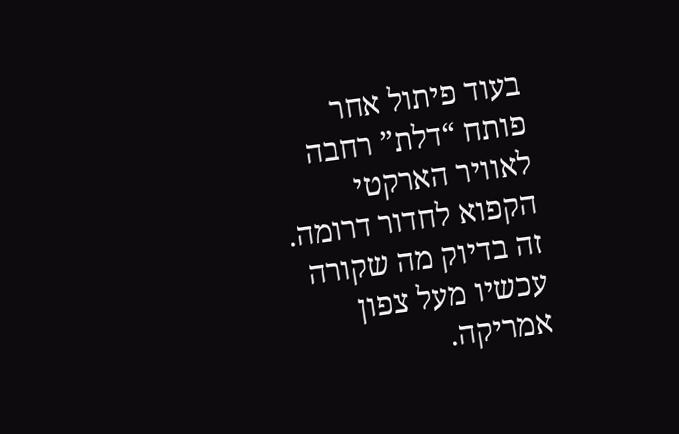בעוד פיתול אחר פותח “דלת” רחבה לאוויר הארקטי הקפוא לחדור דרומה. זה בדיוק מה שקורה עכשיו מעל צפון אמריקה.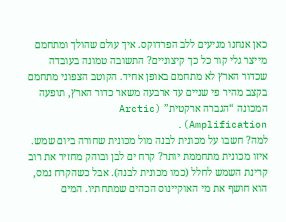כאן אנחנו מגיעים ללב הפרדוקס. איך עולם שהולך ומתחמם מייצר גלי קור כל כך קיצוניים? התשובה טמונה בעובדה שכדור הארץ לא מתחמם באופן אחיד. הקוטב הצפוני מתחמם בקצב מהיר פי שניים עד ארבעה משאר כדור הארץ, תופעה המכונה “הגברה ארקטית” (Arctic Amplification).
למה? חשבו על מכונית לבנה מול מכונית שחורה ביום שמש. איזו מכונית מתחממת יותר? קרח ים לבן ובוהק מחזיר את רוב קרינת השמש לחלל (כמו מכונית לבנה). אבל כשהקרח נמס, הוא חושף את מי האוקיינוס הכהים שמתחתיו. המים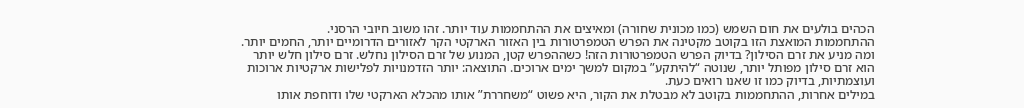הכהים בולעים את חום השמש (כמו מכונית שחורה) ומאיצים את ההתחממות עוד יותר. זהו משוב חיובי הרסני.
ההתחממות המואצת הזו בקוטב מקטינה את הפרש הטמפרטורות בין האזור הארקטי הקר לאזורים הדרומיים יותר, החמים יותר. ומה מניע את זרם הסילון? בדיוק הפרש הטמפרטורות הזה! כשההפרש קטן, המנוע של זרם הסילון נחלש. זרם סילון חלש יותר הוא זרם סילון מפותל יותר, שנוטה “להיתקע” במקום למשך ימים ארוכים. התוצאה: יותר הזדמנויות לפלישות ארקטיות ארוכות ועוצמתיות, בדיוק כמו זו שאנו רואים כעת.
במילים אחרות, ההתחממות בקוטב לא מבטלת את הקור, היא פשוט “משחררת” אותו מהכלא הארקטי שלו ודוחפת אותו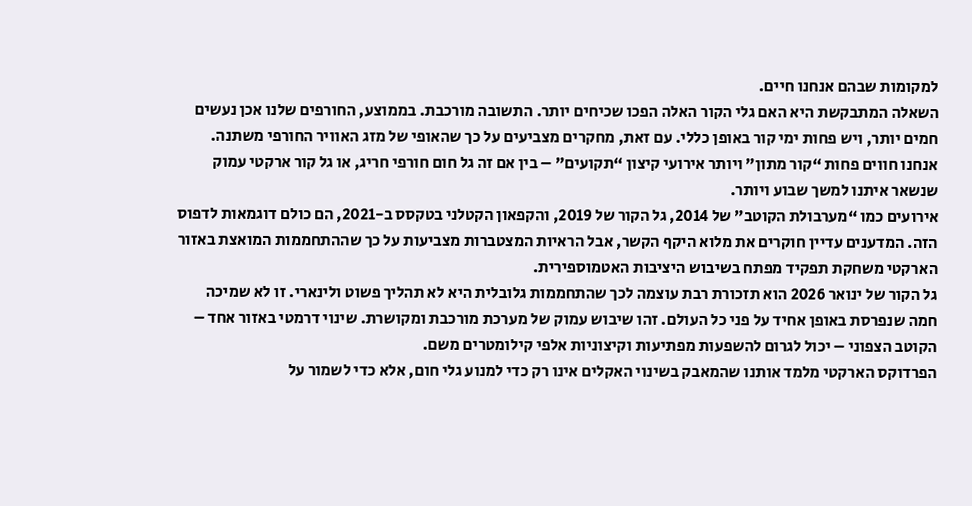למקומות שבהם אנחנו חיים.
השאלה המתבקשת היא האם גלי הקור האלה הפכו שכיחים יותר. התשובה מורכבת. בממוצע, החורפים שלנו אכן נעשים חמים יותר, ויש פחות ימי קור באופן כללי. עם זאת, מחקרים מצביעים על כך שהאופי של מזג האוויר החורפי משתנה. אנחנו חווים פחות “קור מתון” ויותר אירועי קיצון “תקועים” – בין אם זה גל חום חורפי חריג, או גל קור ארקטי עמוק שנשאר איתנו למשך שבוע ויותר.
אירועים כמו “מערבולת הקוטב” של 2014, גל הקור של 2019, והקפאון הקטלני בטקסס ב-2021, הם כולם דוגמאות לדפוס הזה. המדענים עדיין חוקרים את מלוא היקף הקשר, אבל הראיות המצטברות מצביעות על כך שההתחממות המואצת באזור הארקטי משחקת תפקיד מפתח בשיבוש היציבות האטמוספירית.
גל הקור של ינואר 2026 הוא תזכורת רבת עוצמה לכך שהתחממות גלובלית היא לא תהליך פשוט ולינארי. זו לא שמיכה חמה שנפרסת באופן אחיד על פני כל העולם. זהו שיבוש עמוק של מערכת מורכבת ומקושרת. שינוי דרמטי באזור אחד – הקוטב הצפוני – יכול לגרום להשפעות מפתיעות וקיצוניות אלפי קילומטרים משם.
הפרדוקס הארקטי מלמד אותנו שהמאבק בשינוי האקלים אינו רק כדי למנוע גלי חום, אלא כדי לשמור על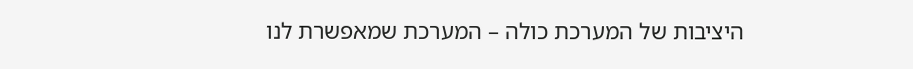היציבות של המערכת כולה – המערכת שמאפשרת לנו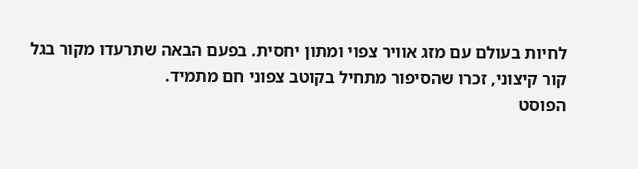לחיות בעולם עם מזג אוויר צפוי ומתון יחסית. בפעם הבאה שתרעדו מקור בגל קור קיצוני, זכרו שהסיפור מתחיל בקוטב צפוני חם מתמיד.
הפוסט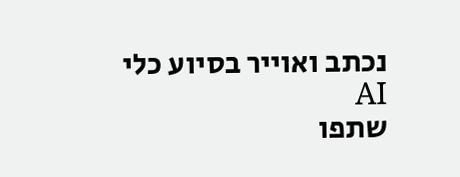נכתב ואוייר בסיוע כלי AI
שתפו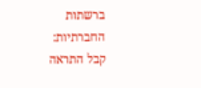ברשתות החברתיות:
קבל התראה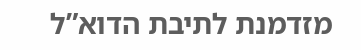מזדמנת לתיבת הדוא”ל